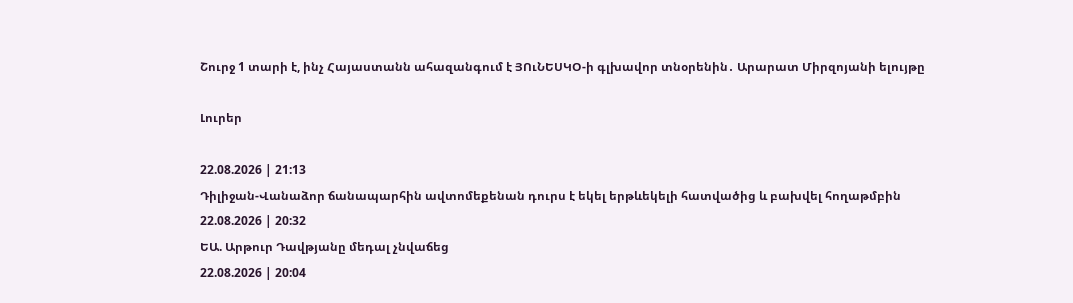Շուրջ 1 տարի է, ինչ Հայաստանն ահազանգում է ՅՈւՆԵՍԿՕ-ի գլխավոր տնօրենին․ Արարատ Միրզոյանի ելույթը

Լուրեր

22.08.2026 | 21:13
Դիլիջան-Վանաձոր ճանապարհին ավտոմեքենան դուրս է եկել երթևեկելի հատվածից և բախվել հողաթմբին
22.08.2026 | 20:32
ԵԱ. Արթուր Դավթյանը մեդալ չնվաճեց
22.08.2026 | 20:04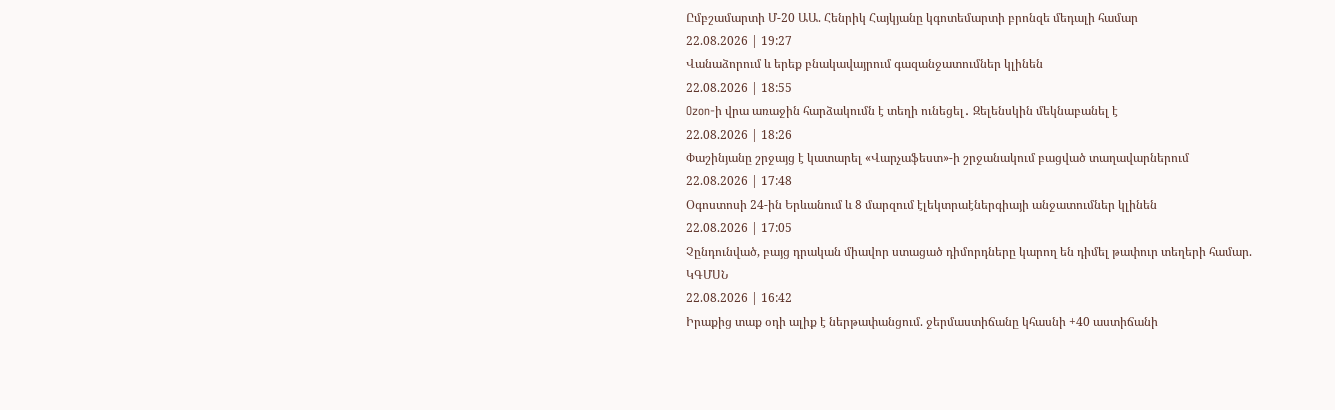Ըմբշամարտի Մ-20 ԱԱ. Հենրիկ Հայկյանը կգոտեմարտի բրոնզե մեդալի համար
22.08.2026 | 19:27
Վանաձորում և երեք բնակավայրում գազանջատումներ կլինեն
22.08.2026 | 18:55
Ozon-ի վրա առաջին հարձակումն է տեղի ունեցել․ Զելենսկին մեկնաբանել է
22.08.2026 | 18:26
Փաշինյանը շրջայց է կատարել «Վարչաֆեստ»-ի շրջանակում բացված տաղավարներում
22.08.2026 | 17:48
Օգոստոսի 24-ին Երևանում և 8 մարզում էլեկտրաէներգիայի անջատումներ կլինեն
22.08.2026 | 17:05
Չընդունված, բայց դրական միավոր ստացած դիմորդները կարող են դիմել թափուր տեղերի համար. ԿԳՄՍՆ
22.08.2026 | 16:42
Իրաքից տաք օդի ալիք է ներթափանցում. ջերմաստիճանը կհասնի +40 աստիճանի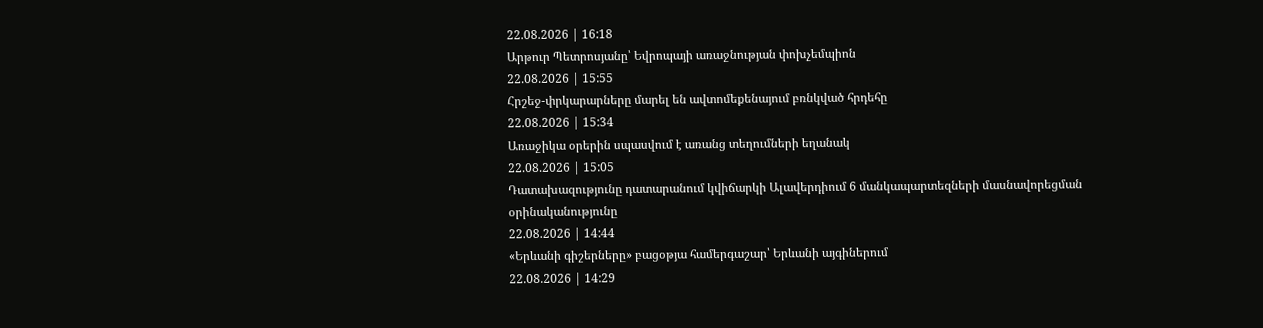22.08.2026 | 16:18
Արթուր Պետրոսյանը՝ Եվրոպայի առաջնության փոխչեմպիոն
22.08.2026 | 15:55
Հրշեջ-փրկարարները մարել են ավտոմեքենայում բռնկված հրդեհը
22.08.2026 | 15:34
Առաջիկա օրերին սպասվում է առանց տեղումների եղանակ
22.08.2026 | 15:05
Դատախազությունը դատարանում կվիճարկի Ալավերդիում 6 մանկապարտեզների մասնավորեցման օրինականությունը
22.08.2026 | 14:44
«Երևանի գիշերները» բացօթյա համերգաշար՝ Երևանի այգիներում
22.08.2026 | 14:29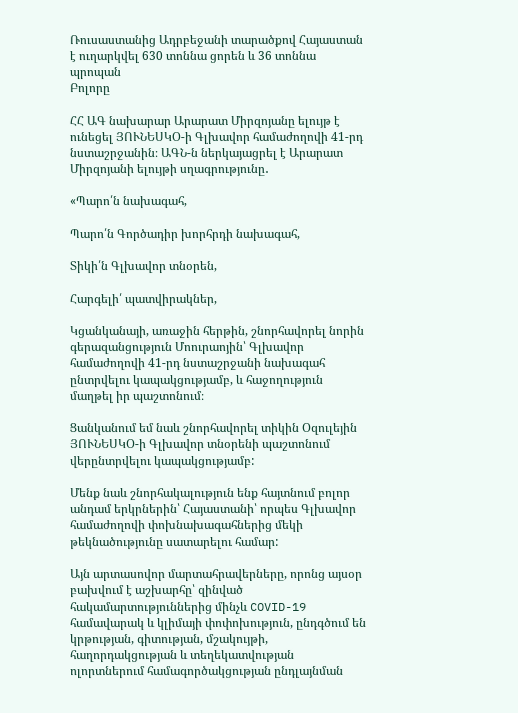Ռուսաստանից Ադրբեջանի տարածքով Հայաստան է ուղարկվել 630 տոննա ցորեն և 36 տոննա պրոպան
Բոլորը

ՀՀ ԱԳ նախարար Արարատ Միրզոյանը ելույթ է ունեցել ՅՈՒՆԵՍԿՕ-ի Գլխավոր համաժողովի 41-րդ նստաշրջանին։ ԱԳՆ-ն ներկայացրել է Արարատ Միրզոյանի ելույթի սղագրությունը․

«Պարո՛ն նախագահ,

Պարո՛ն Գործադիր խորհրդի նախագահ,

Տիկի՛ն Գլխավոր տնօրեն,

Հարգելի՛ պատվիրակներ,

Կցանկանայի, առաջին հերթին, շնորհավորել նորին գերազանցություն Մոուրաոյին՝ Գլխավոր համաժողովի 41-րդ նստաշրջանի նախագահ ընտրվելու կապակցությամբ, և հաջողություն մաղթել իր պաշտոնում։

Ցանկանում եմ նաև շնորհավորել տիկին Օզուլեյին ՅՈՒՆԵՍԿՕ-ի Գլխավոր տնօրենի պաշտոնում վերընտրվելու կապակցությամբ:

Մենք նաև շնորհակալություն ենք հայտնում բոլոր անդամ երկրներին՝ Հայաստանի՝ որպես Գլխավոր համաժողովի փոխնախագահներից մեկի թեկնածությունը սատարելու համար:

Այն արտասովոր մարտահրավերները, որոնց այսօր բախվում է աշխարհը՝ զինված հակամարտություններից մինչև COVID-19 համավարակ և կլիմայի փոփոխություն, ընդգծում են կրթության, գիտության, մշակույթի, հաղորդակցության և տեղեկատվության ոլորտներում համագործակցության ընդլայնման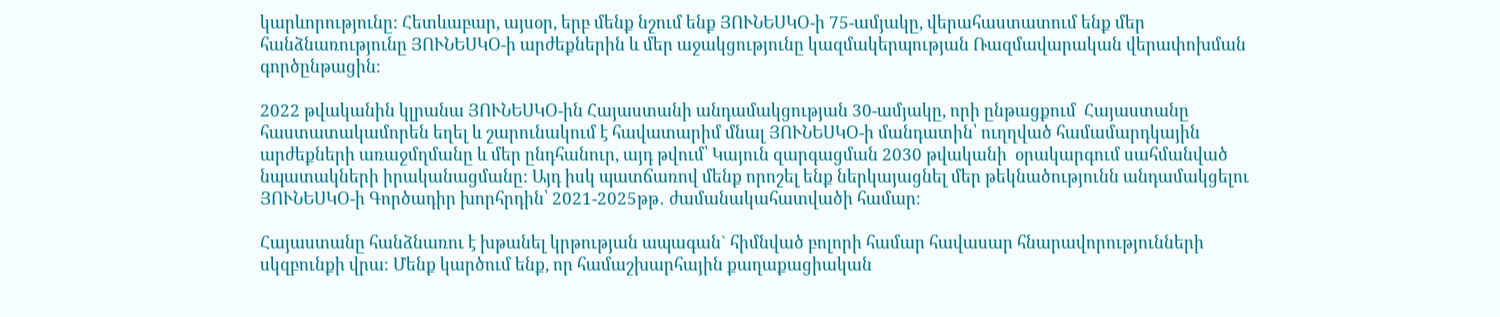կարևորությունը: Հետևաբար, այսօր, երբ մենք նշում ենք ՅՈՒՆԵՍԿՕ-ի 75-ամյակը, վերահաստատում ենք մեր հանձնառությունը ՅՈՒՆԵՍԿՕ-ի արժեքներին և մեր աջակցությունը կազմակերպության Ռազմավարական վերափոխման գործընթացին։

2022 թվականին կլրանա ՅՈՒՆԵՍԿՕ-ին Հայաստանի անդամակցության 30-ամյակը, որի ընթացքում  Հայաստանը հաստատակամորեն եղել և շարունակում է հավատարիմ մնալ ՅՈՒՆԵՍԿՕ-ի մանդատին՝ ուղղված համամարդկային արժեքների առաջմղմանը և մեր ընդհանուր, այդ թվում՝ Կայուն զարգացման 2030 թվականի  օրակարգում սահմանված նպատակների իրականացմանը: Այդ իսկ պատճառով մենք որոշել ենք ներկայացնել մեր թեկնածությունն անդամակցելու ՅՈՒՆԵՍԿՕ-ի Գործադիր խորհրդին՝ 2021-2025թթ․ ժամանակահատվածի համար։

Հայաստանը հանձնառու է խթանել կրթության ապագան` հիմնված բոլորի համար հավասար հնարավորությունների սկզբունքի վրա։ Մենք կարծում ենք, որ համաշխարհային քաղաքացիական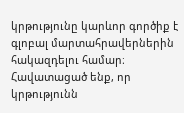կրթությունը կարևոր գործիք է գլոբալ մարտահրավերներին հակազդելու համար։ Հավատացած ենք, որ կրթությունն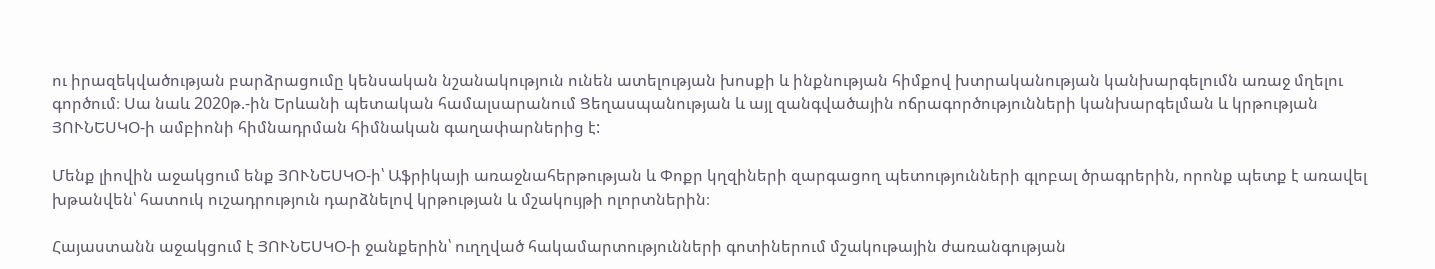ու իրազեկվածության բարձրացումը կենսական նշանակություն ունեն ատելության խոսքի և ինքնության հիմքով խտրականության կանխարգելումն առաջ մղելու գործում։ Սա նաև 2020թ.-ին Երևանի պետական համալսարանում Ցեղասպանության և այլ զանգվածային ոճրագործությունների կանխարգելման և կրթության ՅՈՒՆԵՍԿՕ-ի ամբիոնի հիմնադրման հիմնական գաղափարներից է:

Մենք լիովին աջակցում ենք ՅՈՒՆԵՍԿՕ-ի՝ Աֆրիկայի առաջնահերթության և Փոքր կղզիների զարգացող պետությունների գլոբալ ծրագրերին, որոնք պետք է առավել խթանվեն՝ հատուկ ուշադրություն դարձնելով կրթության և մշակույթի ոլորտներին։

Հայաստանն աջակցում է ՅՈՒՆԵՍԿՕ-ի ջանքերին՝ ուղղված հակամարտությունների գոտիներում մշակութային ժառանգության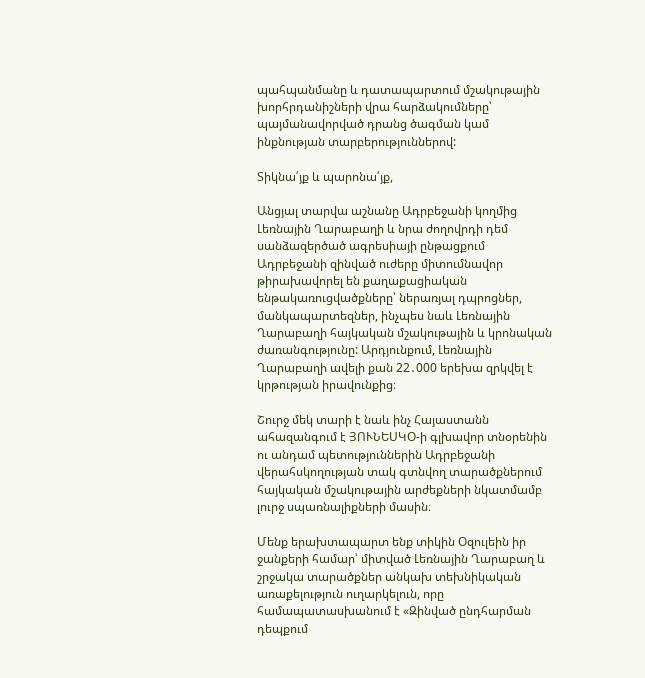պահպանմանը և դատապարտում մշակութային խորհրդանիշների վրա հարձակումները՝ պայմանավորված դրանց ծագման կամ ինքնության տարբերություններով:

Տիկնա՛յք և պարոնա՛յք,

Անցյալ տարվա աշնանը Ադրբեջանի կողմից Լեռնային Ղարաբաղի և նրա ժողովրդի դեմ սանձազերծած ագրեսիայի ընթացքում Ադրբեջանի զինված ուժերը միտումնավոր թիրախավորել են քաղաքացիական ենթակառուցվածքները՝ ներառյալ դպրոցներ, մանկապարտեզներ, ինչպես նաև Լեռնային Ղարաբաղի հայկական մշակութային և կրոնական ժառանգությունը: Արդյունքում, Լեռնային Ղարաբաղի ավելի քան 22․000 երեխա զրկվել է կրթության իրավունքից։

Շուրջ մեկ տարի է նաև ինչ Հայաստանն ահազանգում է ՅՈՒՆԵՍԿՕ-ի գլխավոր տնօրենին ու անդամ պետություններին Ադրբեջանի վերահսկողության տակ գտնվող տարածքներում հայկական մշակութային արժեքների նկատմամբ լուրջ սպառնալիքների մասին։

Մենք երախտապարտ ենք տիկին Օզուլեին իր ջանքերի համար՝ միտված Լեռնային Ղարաբաղ և շրջակա տարածքներ անկախ տեխնիկական առաքելություն ուղարկելուն, որը համապատասխանում է «Զինված ընդհարման դեպքում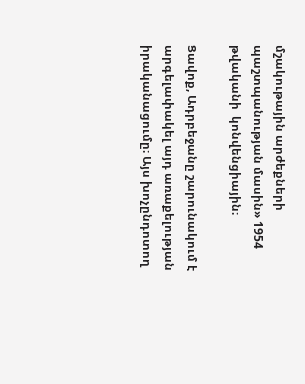մշակութային արժեքների պաշտպանության մասին» 1954 թվականի  կոնվենցիային։

Ցավոք, Ադրբեջանը շարունակում է արգելափակել այդ առաքելության իրականացումը։ Այս խոչընդոտող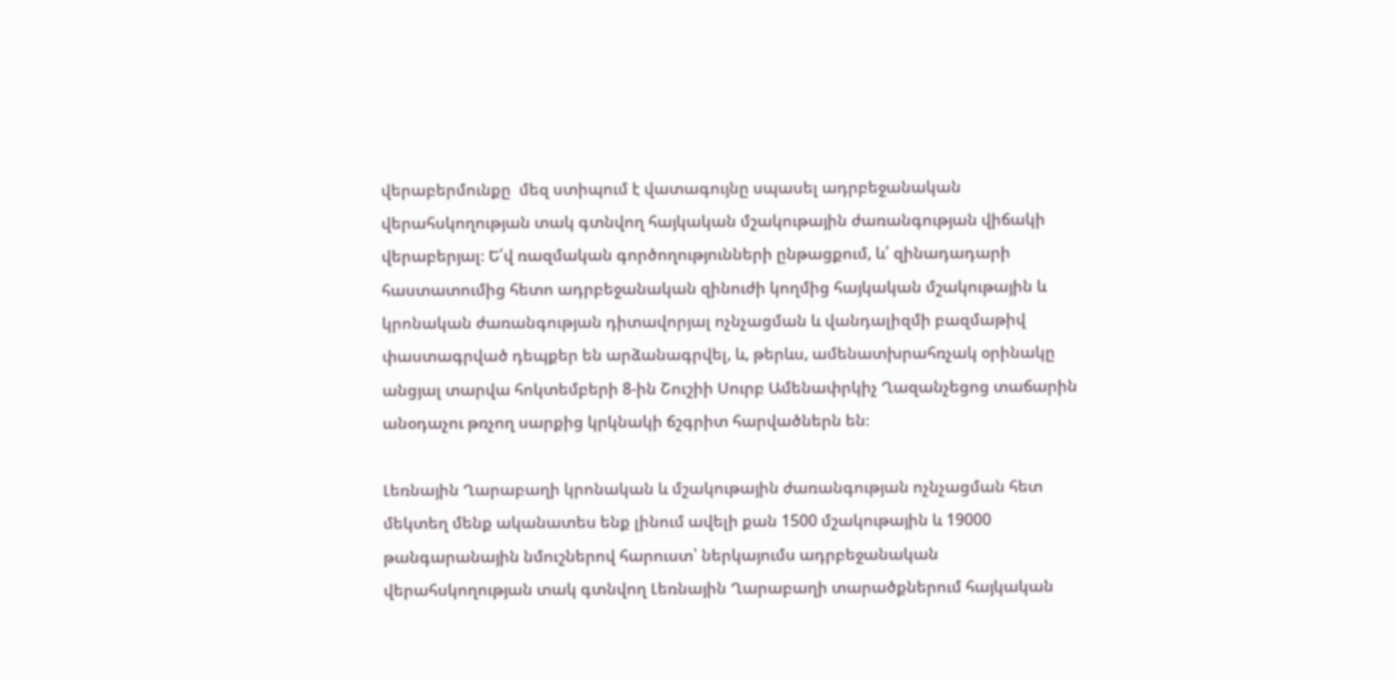վերաբերմունքը  մեզ ստիպում է վատագույնը սպասել ադրբեջանական վերահսկողության տակ գտնվող հայկական մշակութային ժառանգության վիճակի վերաբերյալ։ Ե՛վ ռազմական գործողությունների ընթացքում, և՛ զինադադարի հաստատումից հետո ադրբեջանական զինուժի կողմից հայկական մշակութային և կրոնական ժառանգության դիտավորյալ ոչնչացման և վանդալիզմի բազմաթիվ փաստագրված դեպքեր են արձանագրվել, և, թերևս, ամենատխրահռչակ օրինակը անցյալ տարվա հոկտեմբերի 8-ին Շուշիի Սուրբ Ամենափրկիչ Ղազանչեցոց տաճարին անօդաչու թռչող սարքից կրկնակի ճշգրիտ հարվածներն են։

Լեռնային Ղարաբաղի կրոնական և մշակութային ժառանգության ոչնչացման հետ մեկտեղ մենք ականատես ենք լինում ավելի քան 1500 մշակութային և 19000 թանգարանային նմուշներով հարուստ՝ ներկայումս ադրբեջանական վերահսկողության տակ գտնվող Լեռնային Ղարաբաղի տարածքներում հայկական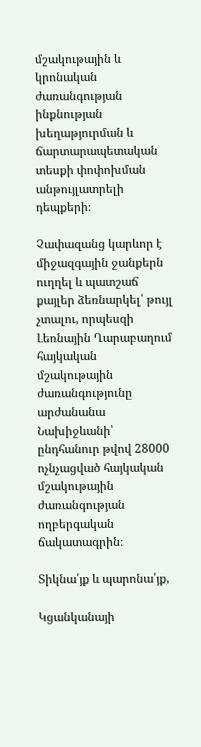մշակութային և կրոնական ժառանգության ինքնության խեղաթյուրման և ճարտարապետական տեսքի փոփոխման անթույլատրելի դեպքերի։

Չափազանց կարևոր է միջազգային ջանքերն ուղղել և պատշաճ քայլեր ձեռնարկել՝ թույլ չտալու, որպեսզի Լեռնային Ղարաբաղում հայկական մշակութային ժառանգությունը արժանանա Նախիջևանի՝ ընդհանուր թվով 28000 ոչնչացված հայկական մշակութային ժառանգության ողբերգական ճակատագրին։

Տիկնա՛յք և պարոնա՛յք,

Կցանկանայի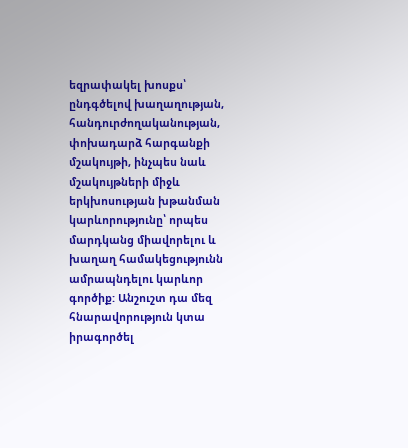եզրափակել խոսքս՝ ընդգծելով խաղաղության, հանդուրժողականության, փոխադարձ հարգանքի մշակույթի, ինչպես նաև մշակույթների միջև երկխոսության խթանման կարևորությունը՝ որպես մարդկանց միավորելու և խաղաղ համակեցությունն ամրապնդելու կարևոր գործիք: Անշուշտ դա մեզ հնարավորություն կտա իրագործել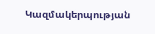Կազմակերպության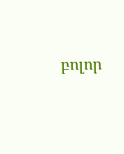բոլոր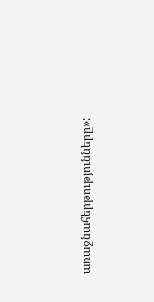առաջնահերթությունները»: